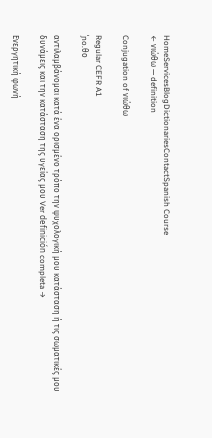HomeServicesBlogDictionariesContactSpanish Course
← νιώθω — definition

Conjugation of νιώθω

Regular CEFR A1
ˈɲo.θo

αντιλαμβάνομαι κατά ένα ορισμένο τρόπο την ψυχολογική μου κατάσταση ή τις σωματικές μου δυνάμεις και την κατάσταση της υγείας μου Ver definición completa →

Ενεργητική φωνή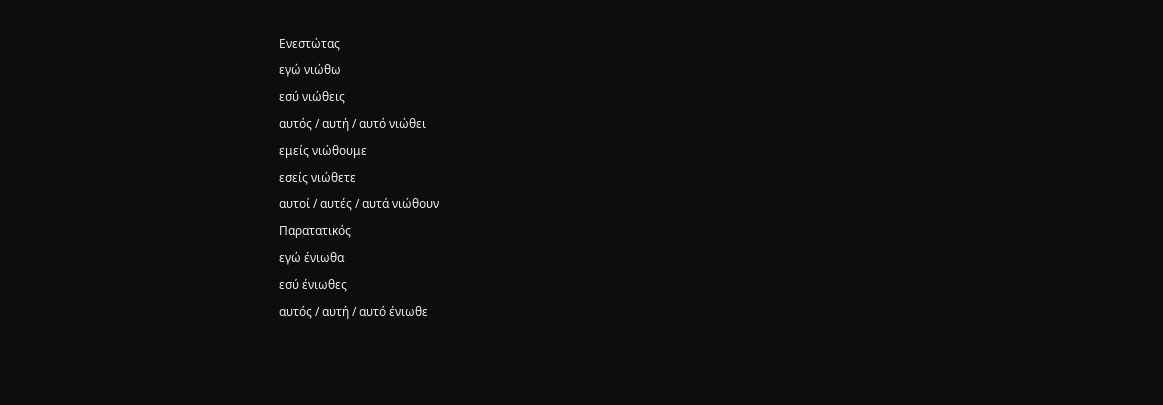Ενεστώτας
εγώ νιώθω
εσύ νιώθεις
αυτός / αυτή / αυτό νιώθει
εμείς νιώθουμε
εσείς νιώθετε
αυτοί / αυτές / αυτά νιώθουν
Παρατατικός
εγώ ένιωθα
εσύ ένιωθες
αυτός / αυτή / αυτό ένιωθε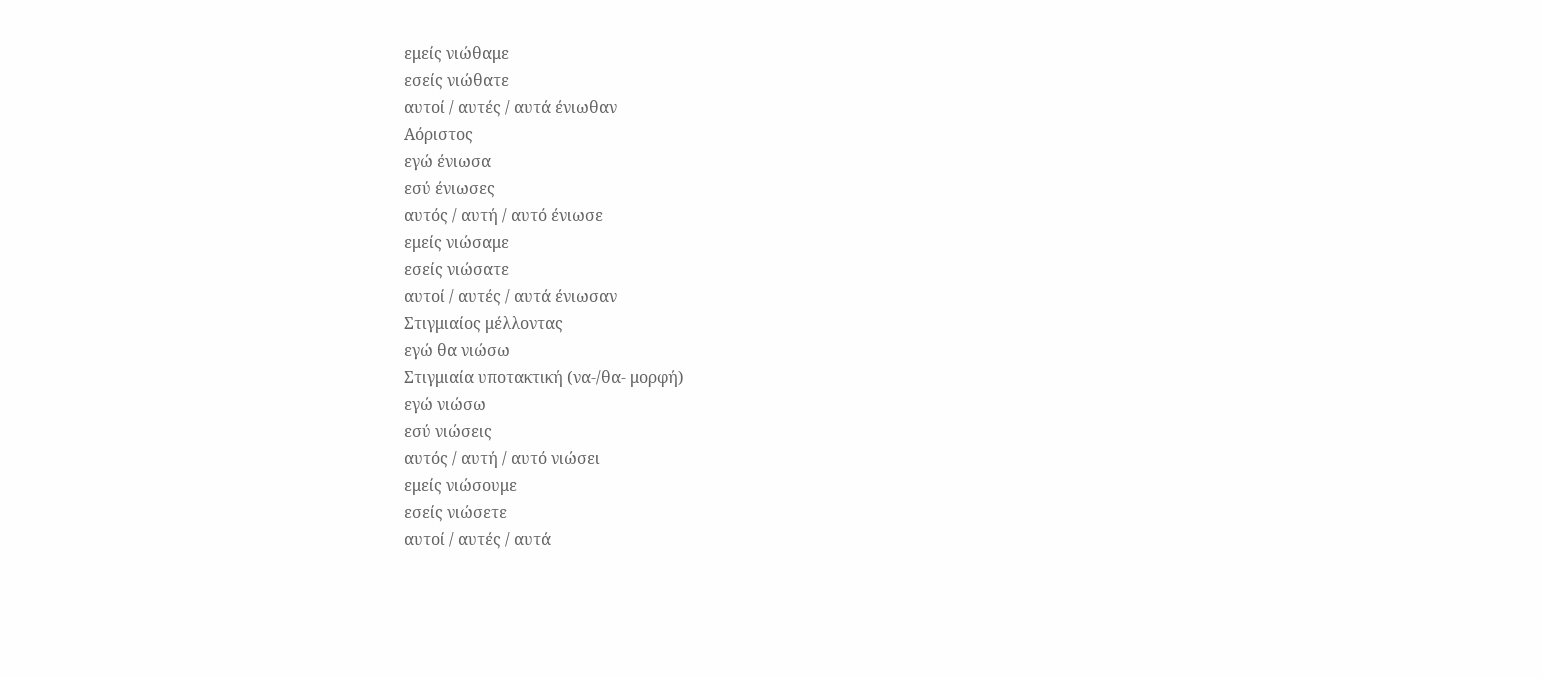εμείς νιώθαμε
εσείς νιώθατε
αυτοί / αυτές / αυτά ένιωθαν
Αόριστος
εγώ ένιωσα
εσύ ένιωσες
αυτός / αυτή / αυτό ένιωσε
εμείς νιώσαμε
εσείς νιώσατε
αυτοί / αυτές / αυτά ένιωσαν
Στιγμιαίος μέλλοντας
εγώ θα νιώσω
Στιγμιαία υποτακτική (να-/θα- μορφή)
εγώ νιώσω
εσύ νιώσεις
αυτός / αυτή / αυτό νιώσει
εμείς νιώσουμε
εσείς νιώσετε
αυτοί / αυτές / αυτά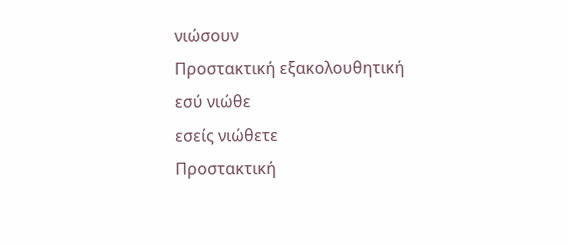νιώσουν
Προστακτική εξακολουθητική
εσύ νιώθε
εσείς νιώθετε
Προστακτική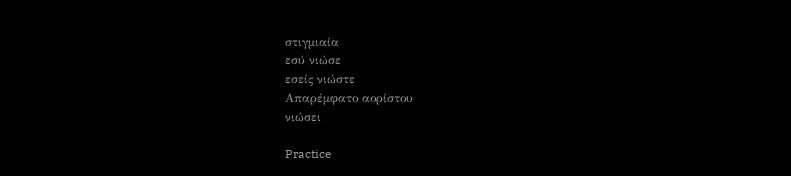στιγμιαία
εσύ νιώσε
εσείς νιώστε
Απαρέμφατο αορίστου
νιώσει

Practice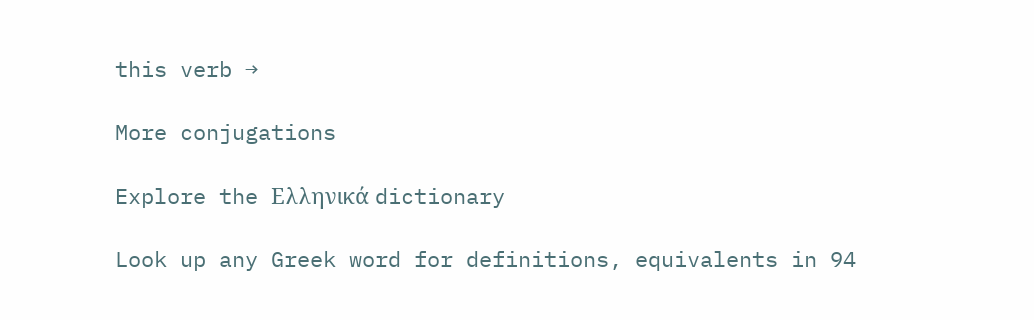this verb →

More conjugations

Explore the Ελληνικά dictionary

Look up any Greek word for definitions, equivalents in 94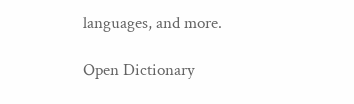languages, and more.

Open Dictionary